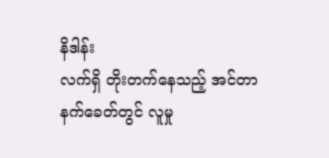နိဒါန်း
လက်ရှိ တိုးတက်နေသည့် အင်တာနက်ခေတ်တွင် လူမှု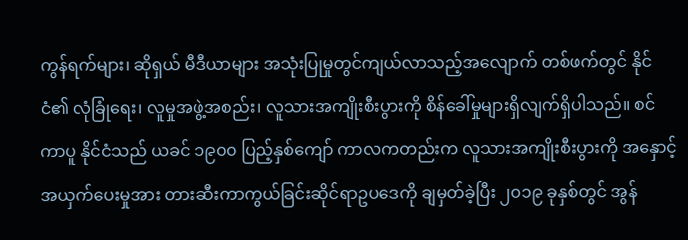ကွန်ရက်များ၊ ဆိုရှယ် မီဒီယာများ အသုံးပြုမှုတွင်ကျယ်လာသည့်အလျောက် တစ်ဖက်တွင် နိုင်ငံ၏ လုံခြုံရေး၊ လူမှုအဖွဲ့အစည်း၊ လူသားအကျိုးစီးပွားကို စိန်ခေါ်မှုများရှိလျက်ရှိပါသည်။ စင်ကာပူ နိုင်ငံသည် ယခင် ၁၉၀၀ ပြည့်နှစ်ကျော် ကာလကတည်းက လူသားအကျိုးစီးပွားကို အနှောင့်အယှက်ပေးမှုအား တားဆီးကာကွယ်ခြင်းဆိုင်ရာဥပဒေကို ချမှတ်ခဲ့ပြီး ၂၀၁၉ ခုနှစ်တွင် အွန်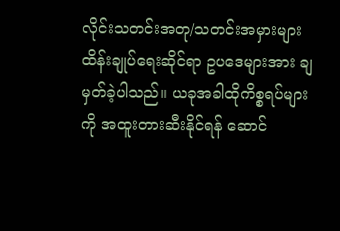လိုင်းသတင်းအတု/သတင်းအမှားများ ထိန်းချုပ်ရေးဆိုင်ရာ ဥပဒေများအား ချမှတ်ခဲ့ပါသည်။ ယခုအခါထိုကိစ္စရပ်များကို အထူးတားဆီးနိုင်ရန် ဆောင်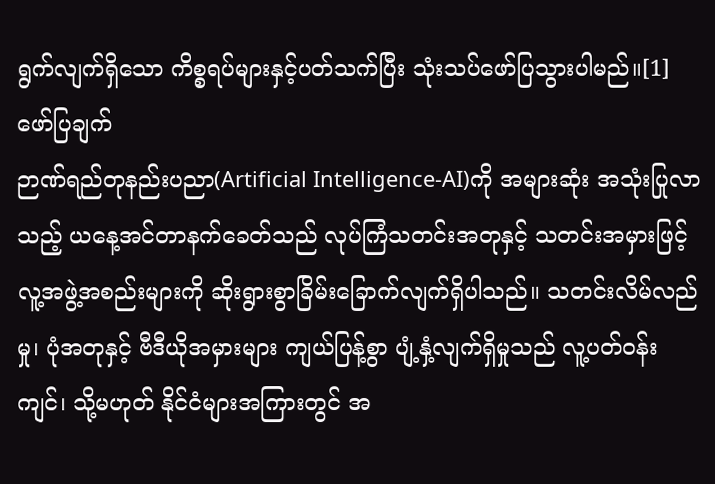ရွက်လျက်ရှိသော ကိစ္စရပ်များနှင့်ပတ်သက်ပြီး သုံးသပ်ဖော်ပြသွားပါမည်။[1]
ဖော်ပြချက်
ဉာဏ်ရည်တုနည်းပညာ(Artificial Intelligence-AI)ကို အများဆုံး အသုံးပြုလာသည့် ယနေ့အင်တာနက်ခေတ်သည် လုပ်ကြံသတင်းအတုနှင့် သတင်းအမှားဖြင့် လူ့အဖွဲ့အစည်းများကို ဆိုးရွားစွာခြိမ်းခြောက်လျက်ရှိပါသည်။ သတင်းလိမ်လည်မှု၊ ပုံအတုနှင့် ဗီဒီယိုအမှားများ ကျယ်ပြန့်စွာ ပျံ့နှံ့လျက်ရှိမှုသည် လူ့ပတ်ဝန်းကျင်၊ သို့မဟုတ် နိုင်ငံများအကြားတွင် အ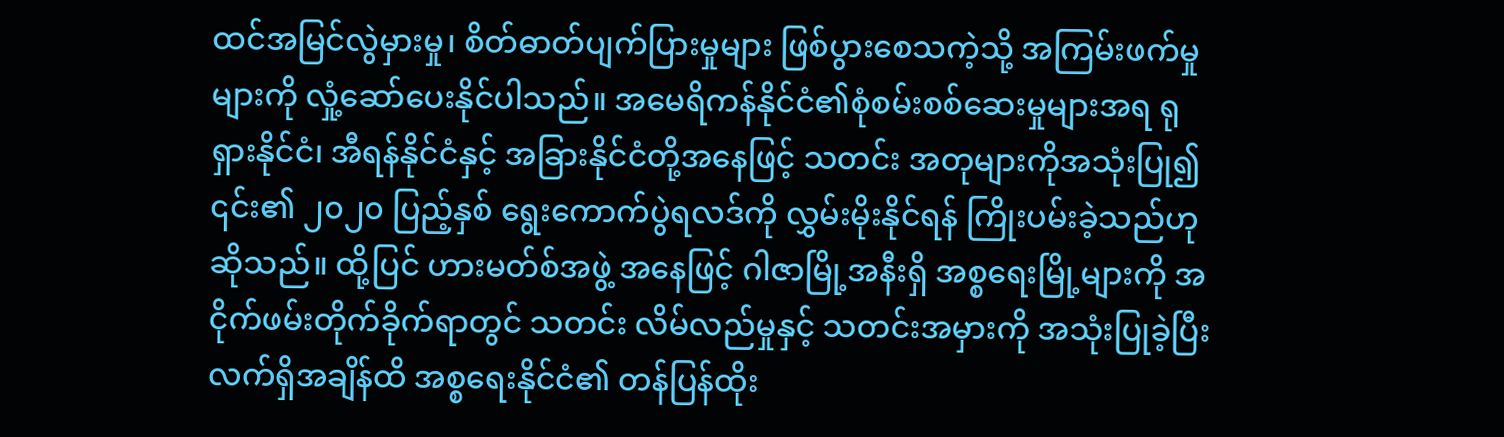ထင်အမြင်လွဲမှားမှု၊ စိတ်ဓာတ်ပျက်ပြားမှုများ ဖြစ်ပွားစေသကဲ့သို့ အကြမ်းဖက်မှုများကို လှုံ့ဆော်ပေးနိုင်ပါသည်။ အမေရိကန်နိုင်ငံ၏စုံစမ်းစစ်ဆေးမှုများအရ ရုရှားနိုင်ငံ၊ အီရန်နိုင်ငံနှင့် အခြားနိုင်ငံတို့အနေဖြင့် သတင်း အတုများကိုအသုံးပြု၍ ၎င်း၏ ၂၀၂၀ ပြည့်နှစ် ရွေးကောက်ပွဲရလဒ်ကို လွှမ်းမိုးနိုင်ရန် ကြိုးပမ်းခဲ့သည်ဟု ဆိုသည်။ ထို့ပြင် ဟားမတ်စ်အဖွဲ့ အနေဖြင့် ဂါဇာမြို့အနီးရှိ အစ္စရေးမြို့များကို အငိုက်ဖမ်းတိုက်ခိုက်ရာတွင် သတင်း လိမ်လည်မှုနှင့် သတင်းအမှားကို အသုံးပြုခဲ့ပြီး လက်ရှိအချိန်ထိ အစ္စရေးနိုင်ငံ၏ တန်ပြန်ထိုး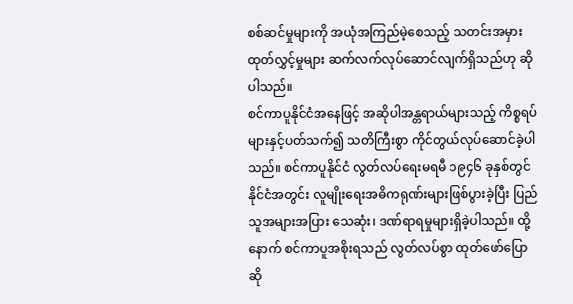စစ်ဆင်မှုများကို အယုံအကြည်မဲ့စေသည့် သတင်းအမှားထုတ်လွှင့်မှုများ ဆက်လက်လုပ်ဆောင်လျက်ရှိသည်ဟု ဆိုပါသည်။
စင်ကာပူနိုင်ငံအနေဖြင့် အဆိုပါအန္တရာယ်များသည့် ကိစ္စရပ်များနှင့်ပတ်သက်၍ သတိကြီးစွာ ကိုင်တွယ်လုပ်ဆောင်ခဲ့ပါသည်။ စင်ကာပူနိုင်ငံ လွတ်လပ်ရေးမရမီ ၁၉၄၆ ခုနှစ်တွင် နိုင်ငံအတွင်း လူမျိုးရေးအဓိကရုဏ်းများဖြစ်ပွားခဲ့ပြီး ပြည်သူအများအပြား သေဆုံး၊ ဒဏ်ရာရမှုများရှိခဲ့ပါသည်။ ထို့နောက် စင်ကာပူအစိုးရသည် လွတ်လပ်စွာ ထုတ်ဖော်ပြောဆို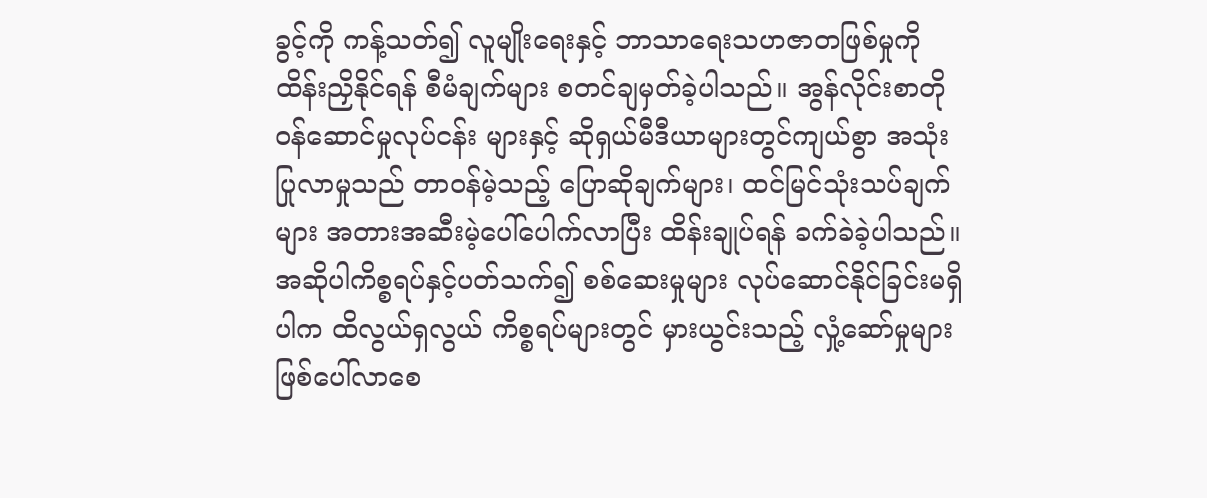ခွင့်ကို ကန့်သတ်၍ လူမျိုးရေးနှင့် ဘာသာရေးသဟဇာတဖြစ်မှုကို ထိန်းညှိနိုင်ရန် စီမံချက်များ စတင်ချမှတ်ခဲ့ပါသည်။ အွန်လိုင်းစာတိုဝန်ဆောင်မှုလုပ်ငန်း များနှင့် ဆိုရှယ်မီဒီယာများတွင်ကျယ်စွာ အသုံးပြုလာမှုသည် တာဝန်မဲ့သည့် ပြောဆိုချက်များ၊ ထင်မြင်သုံးသပ်ချက်များ အတားအဆီးမဲ့ပေါ်ပေါက်လာပြီး ထိန်းချုပ်ရန် ခက်ခဲခဲ့ပါသည်။ အဆိုပါကိစ္စရပ်နှင့်ပတ်သက်၍ စစ်ဆေးမှုများ လုပ်ဆောင်နိုင်ခြင်းမရှိပါက ထိလွယ်ရှလွယ် ကိစ္စရပ်များတွင် မှားယွင်းသည့် လှုံ့ဆော်မှုများဖြစ်ပေါ်လာစေ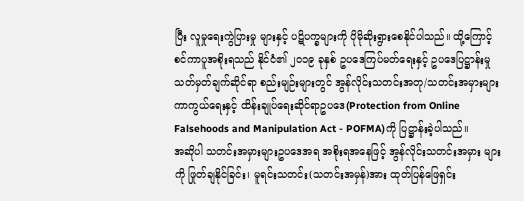ပြီး လူမှုရေးကွဲပြားမှု များနှင့် ပဋိပက္ခများကို ပိုမိုဆိုးရွားစေနိုင်ပါသည်။ ထို့ကြောင့် စင်ကာပူအစိုးရသည် နိုင်ငံ၏ ၂၀၁၉ ခုနှစ် ဥပဒေကြပ်မတ်ရေးနှင့် ဥပဒေပြဋ္ဌာန်းမှု သတ်မှတ်ချက်ဆိုင်ရာ စည်းမျဉ်းများတွင် အွန်လိုင်းသတင်းအတု/သတင်းအမှားများ ကာကွယ်ရေးနှင့် ထိန်းချုပ်ရေးဆိုင်ရာဥပဒေ(Protection from Online Falsehoods and Manipulation Act - POFMA)ကို ပြဋ္ဌာန်းခဲ့ပါသည်။
အဆိုပါ သတင်းအမှားများဥပဒေအရ အစိုးရအနေဖြင့် အွန်လိုင်းသတင်းအမှား များကို ဖြုတ်ချနိုင်ခြင်း၊ မူရင်းသတင်း(သတင်းအမှန်)အား ထုတ်ပြန်ဖြေရှင်း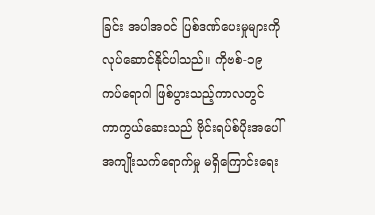ခြင်း အပါအဝင် ပြစ်ဒဏ်ပေးမှုများကို လုပ်ဆောင်နိုင်ပါသည်။ ကိုဗစ်-၁၉ ကပ်ရောဂါ ဖြစ်ပွားသည့်ကာလတွင် ကာကွယ်ဆေးသည် ဗိုင်းရပ်စ်ပိုးအပေါ် အကျိုးသက်ရောက်မှု မရှိကြောင်းရေး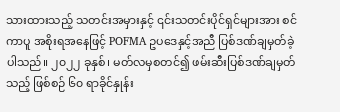သားထားသည့် သတင်းအမှားနှင့် ၎င်းသတင်းပိုင်ရှင်များအား စင်ကာပူ အစိုးရအနေဖြင့် POFMA ဥပဒေနှင့်အညီ ပြစ်ဒဏ်ချမှတ်ခဲ့ပါသည်။ ၂၀၂၂ ခုနှစ်၊ မတ်လမှစတင်၍ ဖမ်းဆီးပြစ်ဒဏ်ချမှတ်သည့် ဖြစ်စဉ် ၆၀ ရာခိုင်နှုန်း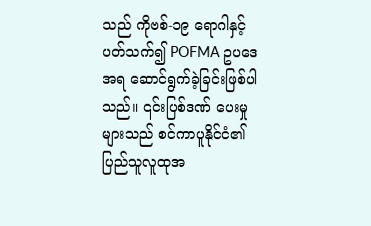သည် ကိုဗစ်-၁၉ ရောဂါနှင့်ပတ်သက်၍ POFMA ဥပဒေအရ ဆောင်ရွက်ခဲ့ခြင်းဖြစ်ပါသည်။ ၎င်းပြစ်ဒဏ် ပေးမှုများသည် စင်ကာပူနိုင်ငံ၏ ပြည်သူလူထုအ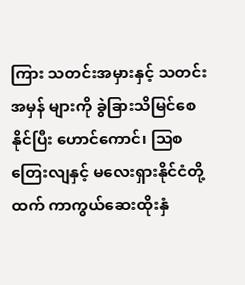ကြား သတင်းအမှားနှင့် သတင်းအမှန် များကို ခွဲခြားသိမြင်စေနိုင်ပြီး ဟောင်ကောင်၊ ဩစတြေးလျနှင့် မလေးရှားနိုင်ငံတို့ထက် ကာကွယ်ဆေးထိုးနှံ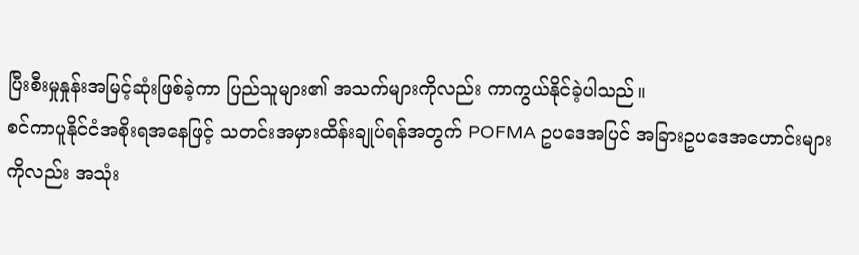ပြီးစီးမှုနှုန်းအမြင့်ဆုံးဖြစ်ခဲ့ကာ ပြည်သူများ၏ အသက်များကိုလည်း ကာကွယ်နိုင်ခဲ့ပါသည်။
စင်ကာပူနိုင်ငံအစိုးရအနေဖြင့် သတင်းအမှားထိန်းချုပ်ရန်အတွက် POFMA ဥပဒေအပြင် အခြားဥပဒေအဟောင်းများကိုလည်း အသုံး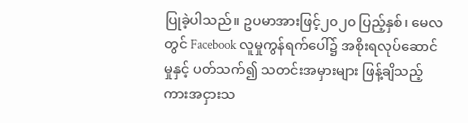ပြုခဲ့ပါသည်။ ဥပမာအားဖြင့်၂၀၂၀ ပြည့်နှစ်၊ မေလတွင် Facebook လူမှုကွန်ရက်ပေါ်၌ အစိုးရလုပ်ဆောင်မှုနှင့် ပတ်သက်၍ သတင်းအမှားများ ဖြန့်ချိသည့် ကားအငှားသ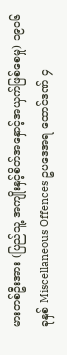မားတစ်ဦးအား (ပြည်သူ့ အကျိုးနှင့်စိတ်အနှောင့်အယှက်ဖြစ်စေမှု) ၁၉၀၆ ခုနှစ် Miscellaneous Offences ဥပဒေအရ ထောင်ဒဏ် ၄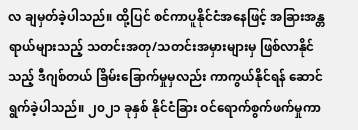လ ချမှတ်ခဲ့ပါသည်။ ထို့ပြင် စင်ကာပူနိုင်ငံအနေဖြင့် အခြားအန္တရာယ်များသည့် သတင်းအတု/သတင်းအမှားများမှ ဖြစ်လာနိုင်သည့် ဒီဂျစ်တယ် ခြိမ်းခြောက်မှုမှလည်း ကာကွယ်နိုင်ရန် ဆောင်ရွက်ခဲ့ပါသည်။ ၂၀၂၁ ခုနှစ် နိုင်ငံခြား ဝင်ရောက်စွက်ဖက်မှုကာ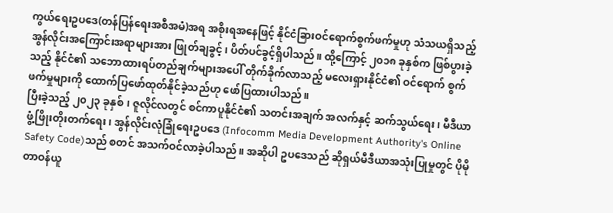ကွယ်ရေးဥပဒေ(တန်ပြန်ရေးအစီအမံ)အရ အစိုးရအနေဖြင့် နိုင်ငံခြားဝင်ရောက်စွက်ဖက်မှုဟု သံသယရှိသည့် အွန်လိုင်းအကြောင်းအရာများအား ဖြုတ်ချခွင့်၊ ပိတ်ပင်ခွင့်ရှိပါသည်။ ထို့ကြောင့် ၂၀၁၈ ခုနှစ်က ဖြစ်ပွားခဲ့သည့် နိုင်ငံ၏ သဘောထားရပ်တည်ချက်များအပေါ် တိုက်ခိုက်လာသည့် မလေးရှားနိုင်ငံ၏ ဝင်ရောက် စွက်ဖက်မှုများကို ထောက်ပြဖော်ထုတ်နိုင်ခဲ့သည်ဟု ဖော်ပြထားပါသည်။
ပြီးခဲ့သည့် ၂၀၂၃ ခုနှစ်၊ ဇူလိုင်လတွင် စင်ကာပူနိုင်ငံ၏ သတင်းအချက် အလက်နှင့် ဆက်သွယ်ရေး၊ မီဒီယာဖွံ့ဖြိုးတိုးတက်ရေး၊ အွန်လိုင်းလုံခြုံရေးဥပဒေ (Infocomm Media Development Authority's Online Safety Code)သည် စတင် အသက်ဝင်လာခဲ့ပါသည်။ အဆိုပါ ဥပဒေသည် ဆိုရှယ်မီဒီယာအသုံးပြုမှုတွင် ပိုမို တာဝန်ယူ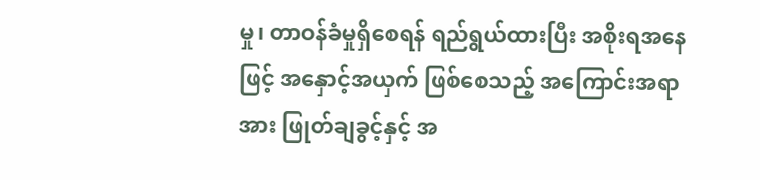မှု၊ တာဝန်ခံမှုရှိစေရန် ရည်ရွယ်ထားပြီး အစိုးရအနေဖြင့် အနှောင့်အယှက် ဖြစ်စေသည့် အကြောင်းအရာအား ဖြုတ်ချခွင့်နှင့် အ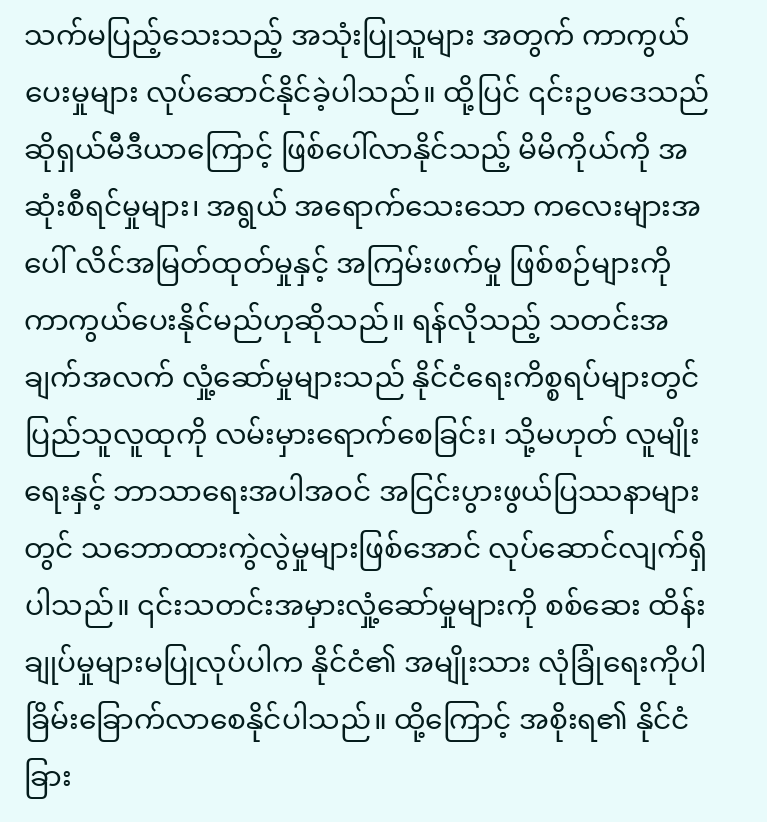သက်မပြည့်သေးသည့် အသုံးပြုသူများ အတွက် ကာကွယ်ပေးမှုများ လုပ်ဆောင်နိုင်ခဲ့ပါသည်။ ထို့ပြင် ၎င်းဥပဒေသည်ဆိုရှယ်မီဒီယာကြောင့် ဖြစ်ပေါ်လာနိုင်သည့် မိမိကိုယ်ကို အဆုံးစီရင်မှုများ၊ အရွယ် အရောက်သေးသော ကလေးများအပေါ် လိင်အမြတ်ထုတ်မှုနှင့် အကြမ်းဖက်မှု ဖြစ်စဉ်များကို ကာကွယ်ပေးနိုင်မည်ဟုဆိုသည်။ ရန်လိုသည့် သတင်းအချက်အလက် လှုံ့ဆော်မှုများသည် နိုင်ငံရေးကိစ္စရပ်များတွင် ပြည်သူလူထုကို လမ်းမှားရောက်စေခြင်း၊ သို့မဟုတ် လူမျိုးရေးနှင့် ဘာသာရေးအပါအဝင် အငြင်းပွားဖွယ်ပြဿနာများတွင် သဘောထားကွဲလွဲမှုများဖြစ်အောင် လုပ်ဆောင်လျက်ရှိပါသည်။ ၎င်းသတင်းအမှားလှုံ့ဆော်မှုများကို စစ်ဆေး ထိန်းချုပ်မှုများမပြုလုပ်ပါက နိုင်ငံ၏ အမျိုးသား လုံခြုံရေးကိုပါ ခြိမ်းခြောက်လာစေနိုင်ပါသည်။ ထို့ကြောင့် အစိုးရ၏ နိုင်ငံခြား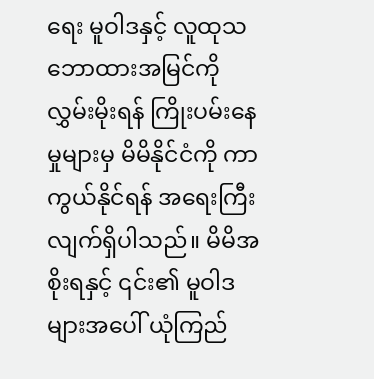ရေး မူဝါဒနှင့် လူထုသဘောထားအမြင်ကို လွှမ်းမိုးရန် ကြိုးပမ်းနေမှုများမှ မိမိနိုင်ငံကို ကာကွယ်နိုင်ရန် အရေးကြီးလျက်ရှိပါသည်။ မိမိအစိုးရနှင့် ၎င်း၏ မူဝါဒများအပေါ် ယုံကြည်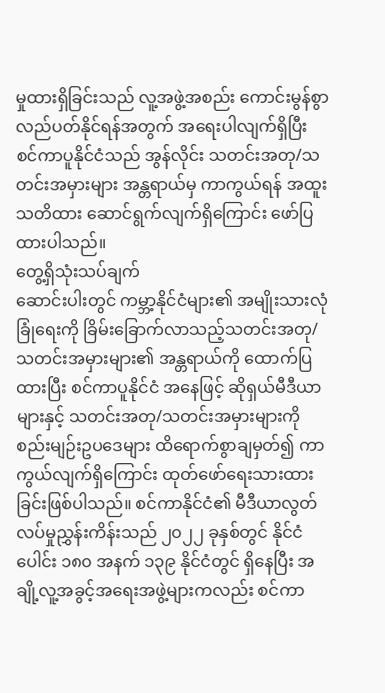မှုထားရှိခြင်းသည် လူ့အဖွဲ့အစည်း ကောင်းမွန်စွာ လည်ပတ်နိုင်ရန်အတွက် အရေးပါလျက်ရှိပြီး စင်ကာပူနိုင်ငံသည် အွန်လိုင်း သတင်းအတု/သတင်းအမှားများ အန္တရာယ်မှ ကာကွယ်ရန် အထူးသတိထား ဆောင်ရွက်လျက်ရှိကြောင်း ဖော်ပြထားပါသည်။
တွေ့ရှိသုံးသပ်ချက်
ဆောင်းပါးတွင် ကမ္ဘာ့နိုင်ငံများ၏ အမျိုးသားလုံခြုံရေးကို ခြိမ်းခြောက်လာသည့်သတင်းအတု/သတင်းအမှားများ၏ အန္တရာယ်ကို ထောက်ပြထားပြီး စင်ကာပူနိုင်ငံ အနေဖြင့် ဆိုရှယ်မီဒီယာများနှင့် သတင်းအတု/သတင်းအမှားများကို စည်းမျဉ်းဥပဒေများ ထိရောက်စွာချမှတ်၍ ကာကွယ်လျက်ရှိကြောင်း ထုတ်ဖော်ရေးသားထားခြင်းဖြစ်ပါသည်။ စင်ကာနိုင်ငံ၏ မီဒီယာလွတ်လပ်မှုညွှန်းကိန်းသည် ၂၀၂၂ ခုနှစ်တွင် နိုင်ငံပေါင်း ၁၈၀ အနက် ၁၃၉ နိုင်ငံတွင် ရှိနေပြီး အချို့လူ့အခွင့်အရေးအဖွဲ့များကလည်း စင်ကာ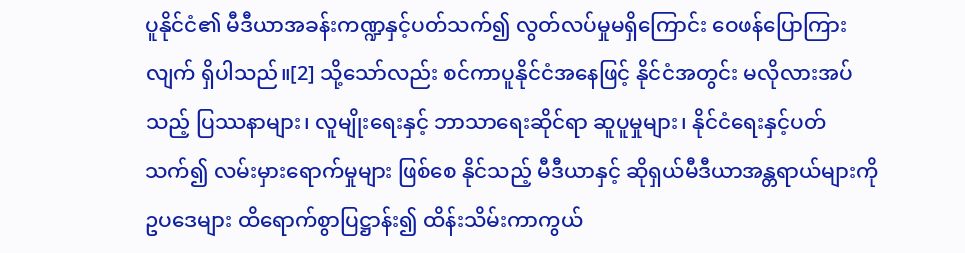ပူနိုင်ငံ၏ မီဒီယာအခန်းကဏ္ဍနှင့်ပတ်သက်၍ လွတ်လပ်မှုမရှိကြောင်း ဝေဖန်ပြောကြားလျက် ရှိပါသည်။[2] သို့သော်လည်း စင်ကာပူနိုင်ငံအနေဖြင့် နိုင်ငံအတွင်း မလိုလားအပ်သည့် ပြဿနာများ၊ လူမျိုးရေးနှင့် ဘာသာရေးဆိုင်ရာ ဆူပူမှုများ၊ နိုင်ငံရေးနှင့်ပတ်သက်၍ လမ်းမှားရောက်မှုများ ဖြစ်စေ နိုင်သည့် မီဒီယာနှင့် ဆိုရှယ်မီဒီယာအန္တရာယ်များကို ဥပဒေများ ထိရောက်စွာပြဋ္ဌာန်း၍ ထိန်းသိမ်းကာကွယ်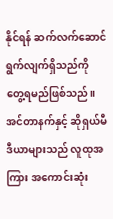နိုင်ရန် ဆက်လက်ဆောင်ရွက်လျက်ရှိသည်ကို တွေ့ရမည်ဖြစ်သည်။
အင်တာနက်နှင့် ဆိုရှယ်မီဒီယာများသည် လူထုအကြား အကောင်းဆုံး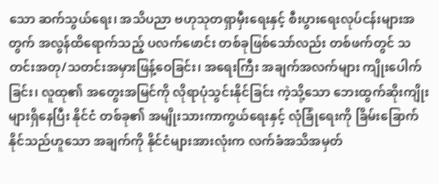သော ဆက်သွယ်ရေး၊ အသိပညာ ဗဟုသုတရှာမှီးရေးနှင့် စီးပွားရေးလုပ်ငန်းများအတွက် အလွန်ထိရောက်သည့် ပလက်ဖောင်း တစ်ခုဖြစ်သော်လည်း တစ်ဖက်တွင် သတင်းအတု/သတင်းအမှားဖြန့်ဝေခြင်း၊ အရေးကြီး အချက်အလက်များ ကျိုးပေါက်ခြင်း၊ လူထု၏ အတွေးအမြင်ကို လိုရာပုံသွင်းနိုင်ခြင်း ကဲ့သို့သော ဘေးထွက်ဆိုးကျိုးများရှိနေပြီး နိုင်ငံ တစ်ခု၏ အမျိုးသားကာကွယ်ရေးနှင့် လုံခြုံရေးကို ခြိမ်းခြောက်နိုင်သည်ဟူသော အချက်ကို နိုင်ငံများအားလုံးက လက်ခံအသိအမှတ်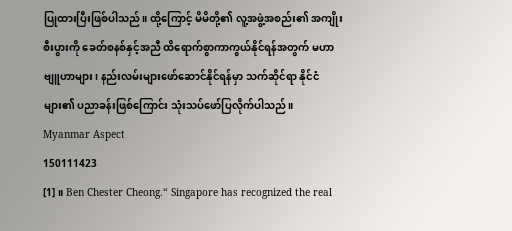ပြုထားပြီးဖြစ်ပါသည်။ ထို့ကြောင့် မိမိတို့၏ လူ့အဖွဲ့အစည်း၏ အကျိုးစီးပွားကို ခေတ်စနစ်နှင့်အညီ ထိရောက်စွာကာကွယ်နိုင်ရန်အတွက် မဟာဗျူဟာများ၊ နည်းလမ်းများဖော်ဆောင်နိုင်ရန်မှာ သက်ဆိုင်ရာ နိုင်ငံများ၏ ပညာခန်းဖြစ်ကြောင်း သုံးသပ်ဖော်ပြလိုက်ပါသည်။
Myanmar Aspect
150111423
[1]။ Ben Chester Cheong.“ Singapore has recognized the real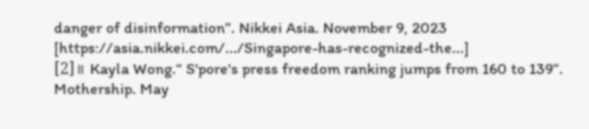danger of disinformation”. Nikkei Asia. November 9, 2023 [https://asia.nikkei.com/.../Singapore-has-recognized-the...]
[2]။ Kayla Wong.“ S'pore's press freedom ranking jumps from 160 to 139”. Mothership. May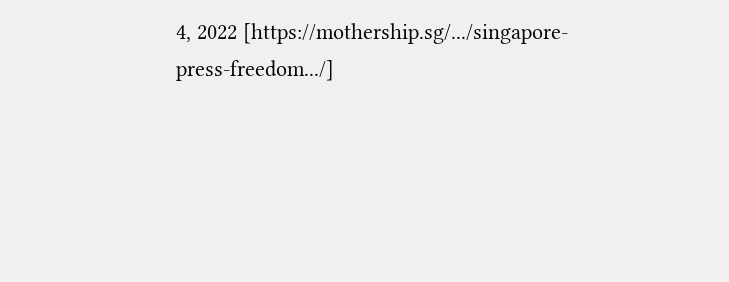4, 2022 [https://mothership.sg/.../singapore-press-freedom.../]